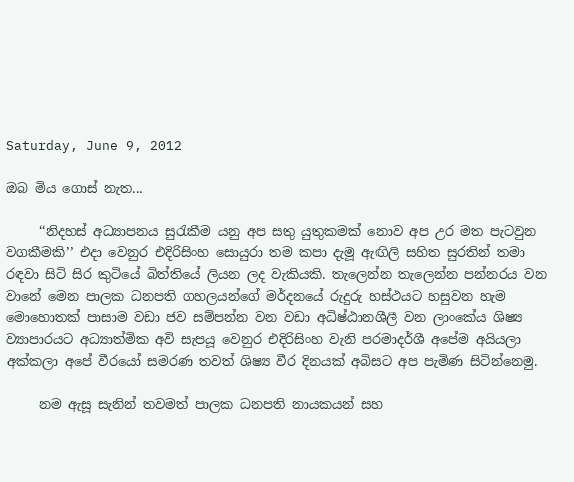Saturday, June 9, 2012

ඔබ මිය ගොස් නැත...

     ‘‘නිදහස් අධ්‍යාපනය සුරැකීම යනු අප සතු යුතුකමක් නොව අප උර මත පැටවුන වගකීමකි’’ එදා වෙනුර එදිරිසිංහ සොයුරා තම කපා දැමූ ඇඟිලි සහිත සුරතින් තමා රඳවා සිටි සිර කුටියේ බිත්තියේ ලියන ලද වැකියකි. තැලෙන්න තැලෙන්න පන්නරය වන වානේ මෙන පාලක ධනපති ගහලයන්ගේ මර්දනයේ රුදුරු හස්ථයට හසුවන හැම මොහොතක් පාසාම වඩා ජව සම්පන්න වන වඩා අධිෂ්ඨානශීලී වන ලාංකේය ශිෂ්‍ය ව්‍යාපාරයට අධ්‍යාත්මික අවි සැපයූ වෙනුර එදිරිසිංහ වැනි පරමාදර්ශී අපේම අයියලා අක්කලා අපේ වීරයෝ සමරණ තවත් ශිෂ්‍ය වීර දිනයක් අබිසට අප පැමිණ සිටින්නෙමු.

     නම ඇසූ සැනින් තවමත් පාලක ධනපති නායකයන් සහ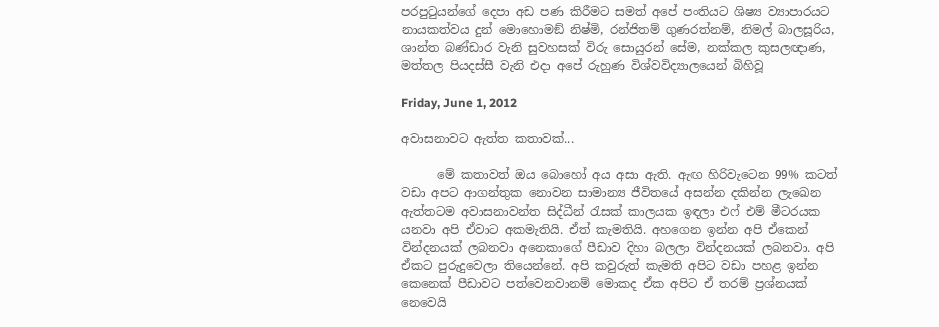පරපුටුයන්ගේ දෙපා අඩ පණ කිරීමට සමත් අපේ පංතියට ශිෂ්‍ය ව්‍යාපාරයට නායකත්වය දුන් මොහොමඞ් නිෂ්මි, රන්ජිතම් ගුණරත්නම්, නිමල් බාලසූරිය, ශාන්ත බණ්ඩාර වැනි සුවහසක් විරු සොයුරන් සේම, නක්කල කුසලඥාණ, මත්තල පියදස්සී වැනි එදා අපේ රුහුණ විශ්වවිද්‍යාලයෙන් බිහිවූ

Friday, June 1, 2012

අවාසනාවට ඇත්ත කතාවක්...

      මේ කතාවත් ඔය බොහෝ අය අසා ඇති. ඇඟ හිරිවැටෙන 99% කටත් වඩා අපට ආගන්තුක නොවන සාමාන්‍ය ජීවිතයේ අසන්න දකින්න ලැඛෙන ඇත්තටම අවාසනාවන්ත සිද්ධීන් රැසක් කාලයක ඉඳලා එෆ් එම් මීටරයක යනවා අපි ඒවාට අකමැතියි. ඒත් කැමතියි. අහගෙන ඉන්න අපි ඒකෙන් වින්දනයක් ලබනවා අනෙකාගේ පීඩාව දිහා බලලා වින්දනයක් ලබනවා. අපි ඒකට පුරුදුවෙලා තියෙන්නේ. අපි කවුරුත් කැමති අපිට වඩා පහළ ඉන්න කෙනෙක් පීඩාවට පත්වෙනවානම් මොකද ඒක අපිට ඒ තරම් ප්‍රශ්නයක් නෙවෙයි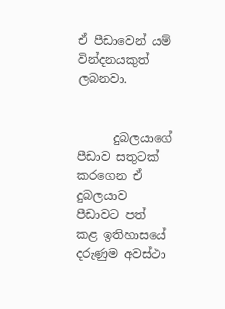ඒ පීඩාවෙන් යම් වින්දනයකුත් ලබනවා.


      දුබලයාගේ පීඩාව සතුටක් කරගෙන ඒ දුබලයාව පීඩාවට පත් කළ ඉතිහාසයේ දරුණුම අවස්ථා